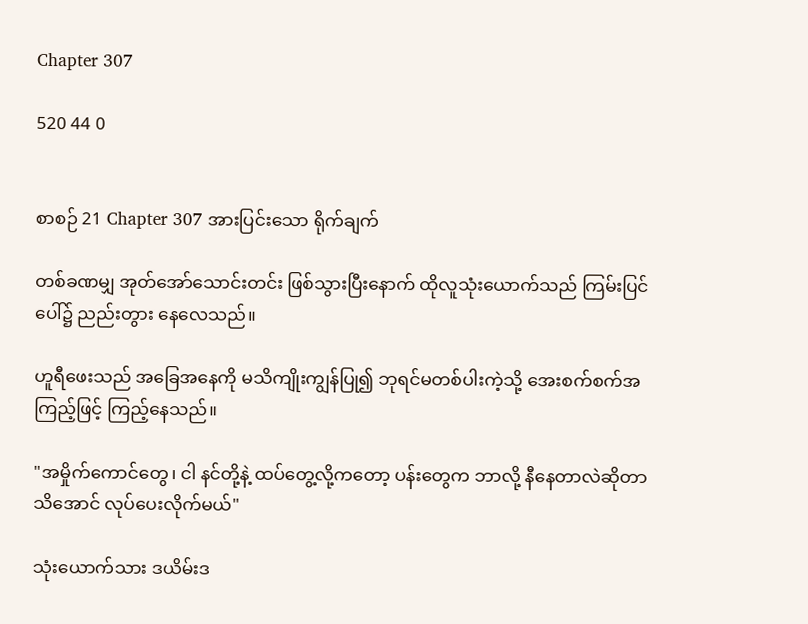Chapter 307

520 44 0


စာစဉ် 21 Chapter 307 အားပြင်းသော ရိုက်ချက်

တစ်ခဏမျှ အုတ်အော်သောင်းတင်း ဖြစ်သွားပြီးနောက် ထိုလူသုံးယောက်သည် ကြမ်းပြင်ပေါ်၌ ညည်းတွား နေလေသည်။

ဟူရီဖေးသည် အခြေအနေကို မသိကျိုးကျွန်ပြု၍ ဘုရင်မတစ်ပါးကဲ့သို့ အေးစက်စက်အကြည့်ဖြင့် ကြည့်နေသည်။

"အမှိုက်ကောင်တွေ၊ ငါ နင်တို့နဲ့ ထပ်တွေ့လို့ကတော့ ပန်းတွေက ဘာလို့ နီနေတာလဲဆိုတာ သိအောင် လုပ်ပေးလိုက်မယ်"

သုံးယောက်သား ဒယိမ်းဒ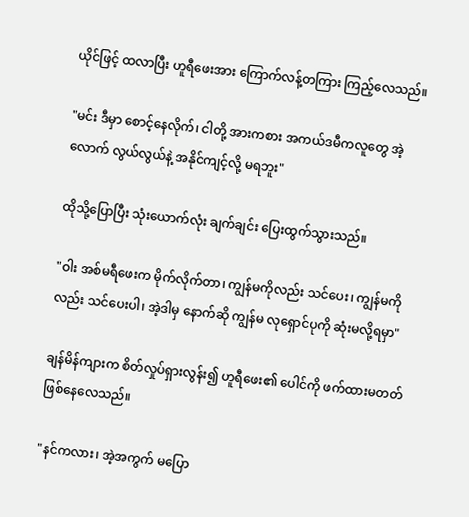ယိုင်ဖြင့် ထလာပြီး ဟူရီဖေးအား ကြောက်လန့်တကြား ကြည့်လေသည်။

"မင်း ဒီမှာ စောင့်နေလိုက်၊ ငါတို့ အားကစား အကယ်ဒမီကလူတွေ အဲ့လောက် လွယ်လွယ်နဲ့ အနိုင်ကျင့်လို့ မရဘူး"

ထိုသို့ပြောပြီး သုံးယောက်လုံး ချက်ချင်း ပြေးထွက်သွားသည်။

"ဝါး အစ်မရီဖေးက မိုက်လိုက်တာ၊ ကျွန်မကိုလည်း သင်ပေး၊ ကျွန်မကိုလည်း သင်ပေးပါ၊ အဲ့ဒါမှ နောက်ဆို ကျွန်မ လုရှောင်ပုကို ဆုံးမလို့ရမှာ"

ချန်မိန်ကျားက စိတ်လှုပ်ရှားလွန်း၍ ဟူရီဖေး၏ ပေါင်ကို ဖက်ထားမတတ် ဖြစ်နေလေသည်။

"နင်ကလား၊ အဲ့အကွက် မပြော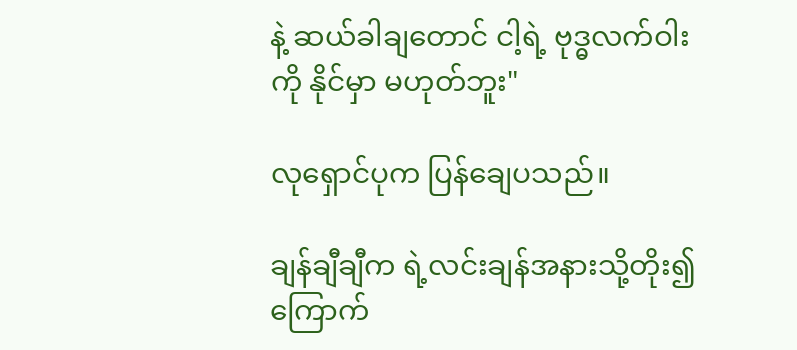နဲ့ ဆယ်ခါချတောင် ငါ့ရဲ့ ဗုဒ္ဓလက်ဝါးကို နိုင်မှာ မဟုတ်ဘူး"

လုရှောင်ပုက ပြန်ချေပသည်။

ချန်ချီချီက ရဲ့လင်းချန်အနားသို့တိုး၍ ကြောက်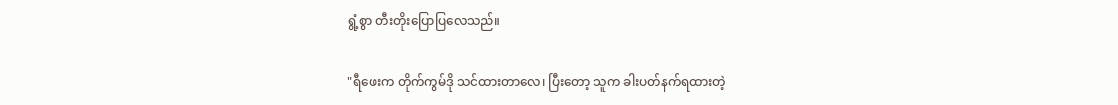ရွံ့စွာ တီးတိုးပြောပြလေသည်။

"ရီဖေးက တိုက်ကွမ်ဒို သင်ထားတာလေ၊ ပြီးတော့ သူက ခါးပတ်နက်ရထားတဲ့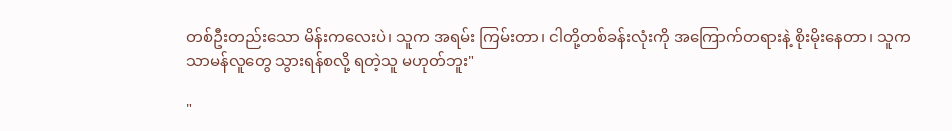တစ်ဦးတည်းသော မိန်းကလေးပဲ၊ သူက အရမ်း ကြမ်းတာ၊ ငါတို့တစ်ခန်းလုံးကို အကြောက်တရားနဲ့ စိုးမိုးနေတာ၊ သူက သာမန်လူတွေ သွားရန်စလို့ ရတဲ့သူ မဟုတ်ဘူး"

"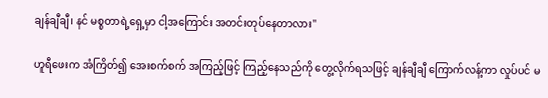ချန်ချီချီ၊ နင် မစ္စတာရဲ့ရှေ့မှာ ငါ့အကြောင်း အတင်းတုပ်နေတာလား"

ဟူရီဖေးက အံကြိတ်၍ အေးစက်စက် အကြည့်ဖြင့် ကြည့်နေသည်ကို တွေ့လိုက်ရသဖြင့် ချန်ချီချီ ကြောက်လန့်ကာ လှုပ်ပင် မ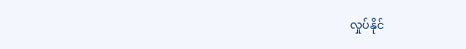လှုပ်နိုင်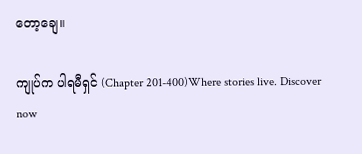တော့ချေ။

ကျုပ်က ပါရမီရှင် (Chapter 201-400)Where stories live. Discover now